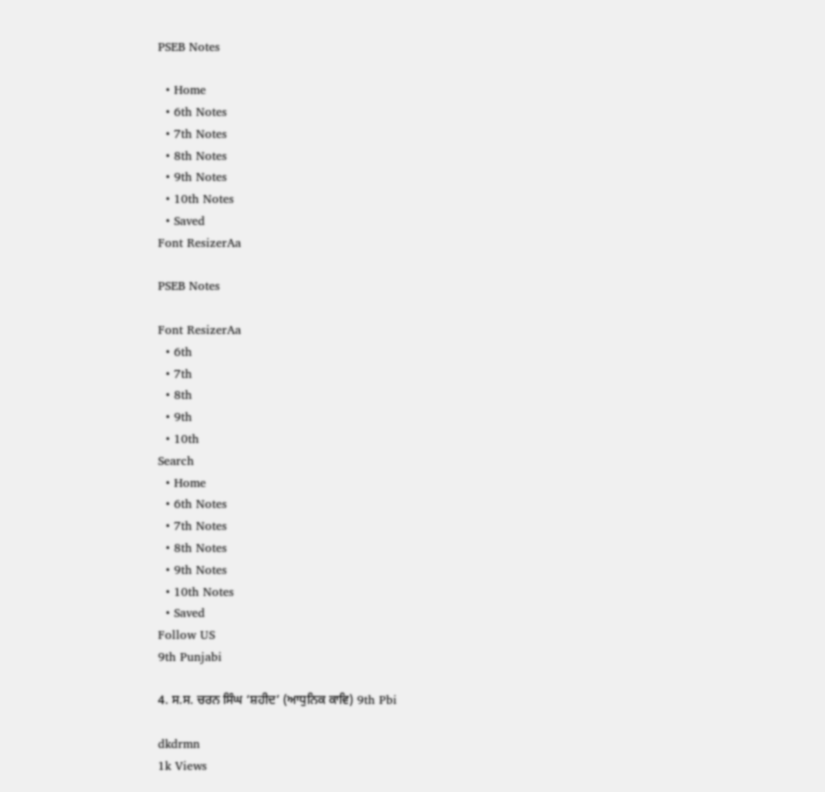PSEB Notes

  • Home
  • 6th Notes
  • 7th Notes
  • 8th Notes
  • 9th Notes
  • 10th Notes
  • Saved
Font ResizerAa

PSEB Notes

Font ResizerAa
  • 6th
  • 7th
  • 8th
  • 9th
  • 10th
Search
  • Home
  • 6th Notes
  • 7th Notes
  • 8th Notes
  • 9th Notes
  • 10th Notes
  • Saved
Follow US
9th Punjabi

4. ਸ.ਸ. ਚਰਨ ਸਿੰਘ ‘ਸ਼ਹੀਦ’ (ਆਧੁਨਿਕ ਕਾਵਿ) 9th Pbi

dkdrmn
1k Views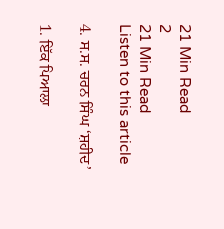21 Min Read
2
21 Min Read
Listen to this article

4. ਸ.ਸ. ਚਰਨ ਸਿੰਘ ‘ਸ਼ਹੀਦ’

1. ਇੱਕ ਪਿਆਲਾ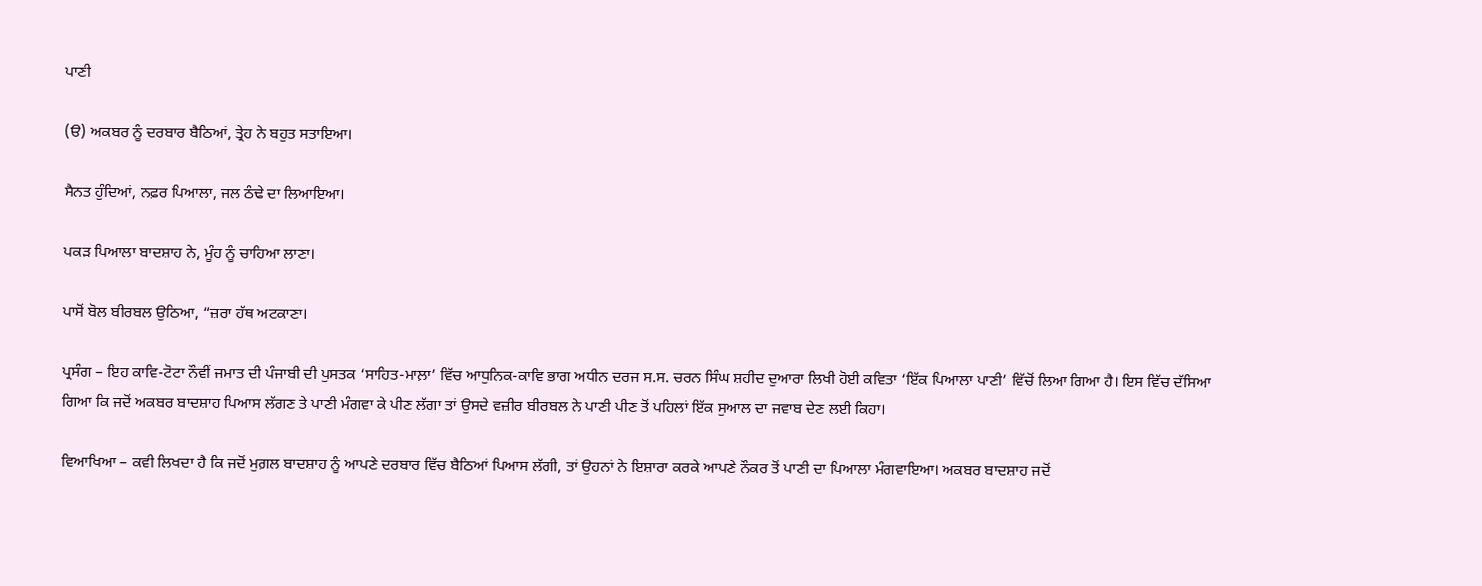ਪਾਣੀ

(ੳ) ਅਕਬਰ ਨੂੰ ਦਰਬਾਰ ਬੈਠਿਆਂ, ਤ੍ਰੇਹ ਨੇ ਬਹੁਤ ਸਤਾਇਆ।

ਸੈਨਤ ਹੁੰਦਿਆਂ, ਨਫ਼ਰ ਪਿਆਲਾ, ਜਲ ਠੰਢੇ ਦਾ ਲਿਆਇਆ।

ਪਕੜ ਪਿਆਲਾ ਬਾਦਸ਼ਾਹ ਨੇ, ਮੂੰਹ ਨੂੰ ਚਾਹਿਆ ਲਾਣਾ।

ਪਾਸੋਂ ਬੋਲ ਬੀਰਬਲ ਉਠਿਆ, “ਜ਼ਰਾ ਹੱਥ ਅਟਕਾਣਾ।

ਪ੍ਰਸੰਗ – ਇਹ ਕਾਵਿ-ਟੋਟਾ ਨੌਵੀਂ ਜਮਾਤ ਦੀ ਪੰਜਾਬੀ ਦੀ ਪੁਸਤਕ ‘ਸਾਹਿਤ-ਮਾਲ਼ਾ’ ਵਿੱਚ ਆਧੁਨਿਕ-ਕਾਵਿ ਭਾਗ ਅਧੀਨ ਦਰਜ ਸ.ਸ. ਚਰਨ ਸਿੰਘ ਸ਼ਹੀਦ ਦੁਆਰਾ ਲਿਖੀ ਹੋਈ ਕਵਿਤਾ ‘ਇੱਕ ਪਿਆਲਾ ਪਾਣੀ’ ਵਿੱਚੋਂ ਲਿਆ ਗਿਆ ਹੈ। ਇਸ ਵਿੱਚ ਦੱਸਿਆ ਗਿਆ ਕਿ ਜਦੋਂ ਅਕਬਰ ਬਾਦਸ਼ਾਹ ਪਿਆਸ ਲੱਗਣ ਤੇ ਪਾਣੀ ਮੰਗਵਾ ਕੇ ਪੀਣ ਲੱਗਾ ਤਾਂ ਉਸਦੇ ਵਜ਼ੀਰ ਬੀਰਬਲ ਨੇ ਪਾਣੀ ਪੀਣ ਤੋਂ ਪਹਿਲਾਂ ਇੱਕ ਸੁਆਲ ਦਾ ਜਵਾਬ ਦੇਣ ਲਈ ਕਿਹਾ।

ਵਿਆਖਿਆ – ਕਵੀ ਲਿਖਦਾ ਹੈ ਕਿ ਜਦੋਂ ਮੁਗ਼ਲ ਬਾਦਸ਼ਾਹ ਨੂੰ ਆਪਣੇ ਦਰਬਾਰ ਵਿੱਚ ਬੈਠਿਆਂ ਪਿਆਸ ਲੱਗੀ, ਤਾਂ ਉਹਨਾਂ ਨੇ ਇਸ਼ਾਰਾ ਕਰਕੇ ਆਪਣੇ ਨੌਕਰ ਤੋਂ ਪਾਣੀ ਦਾ ਪਿਆਲਾ ਮੰਗਵਾਇਆ। ਅਕਬਰ ਬਾਦਸ਼ਾਹ ਜਦੋਂ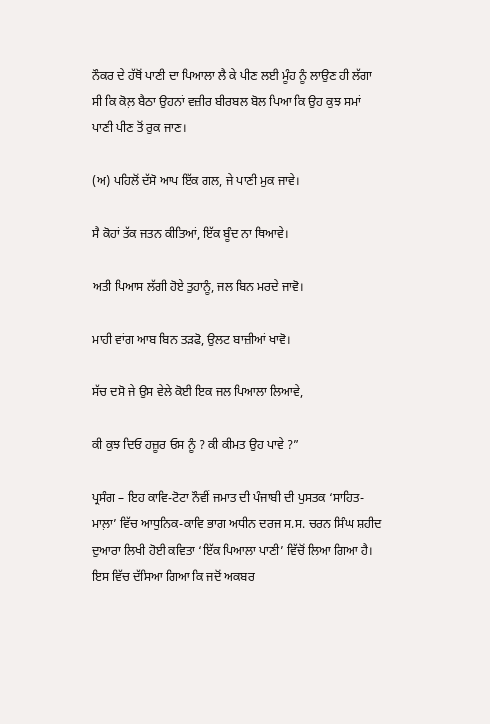ਨੌਕਰ ਦੇ ਹੱਥੋਂ ਪਾਣੀ ਦਾ ਪਿਆਲਾ ਲੈ ਕੇ ਪੀਣ ਲਈ ਮੂੰਹ ਨੂੰ ਲਾਉਣ ਹੀ ਲੱਗਾ ਸੀ ਕਿ ਕੋਲ਼ ਬੈਠਾ ਉਹਨਾਂ ਵਜ਼ੀਰ ਬੀਰਬਲ ਬੋਲ ਪਿਆ ਕਿ ਉਹ ਕੁਝ ਸਮਾਂ ਪਾਣੀ ਪੀਣ ਤੋਂ ਰੁਕ ਜਾਣ।

(ਅ) ਪਹਿਲੋਂ ਦੱਸੋ ਆਪ ਇੱਕ ਗਲ, ਜੇ ਪਾਣੀ ਮੁਕ ਜਾਵੇ।

ਸੈ ਕੋਹਾਂ ਤੱਕ ਜਤਨ ਕੀਤਿਆਂ, ਇੱਕ ਬੂੰਦ ਨਾ ਥਿਆਵੇ।

ਅਤੀ ਪਿਆਸ ਲੱਗੀ ਹੋਏ ਤੁਹਾਨੂੰ, ਜਲ ਬਿਨ ਮਰਦੇ ਜਾਵੋ।

ਮਾਹੀ ਵਾਂਗ ਆਬ ਬਿਨ ਤੜਫੋ, ਉਲਟ ਬਾਜ਼ੀਆਂ ਖਾਵੋ।

ਸੱਚ ਦਸੋ ਜੇ ਉਸ ਵੇਲੇ ਕੋਈ ਇਕ ਜਲ ਪਿਆਲਾ ਲਿਆਵੇ,

ਕੀ ਕੁਝ ਦਿਓ ਹਜ਼ੂਰ ਓਸ ਨੂੰ ? ਕੀ ਕੀਮਤ ਉਹ ਪਾਵੇ ?”

ਪ੍ਰਸੰਗ – ਇਹ ਕਾਵਿ-ਟੋਟਾ ਨੌਵੀਂ ਜਮਾਤ ਦੀ ਪੰਜਾਬੀ ਦੀ ਪੁਸਤਕ ‘ਸਾਹਿਤ-ਮਾਲ਼ਾ’ ਵਿੱਚ ਆਧੁਨਿਕ-ਕਾਵਿ ਭਾਗ ਅਧੀਨ ਦਰਜ ਸ.ਸ. ਚਰਨ ਸਿੰਘ ਸ਼ਹੀਦ ਦੁਆਰਾ ਲਿਖੀ ਹੋਈ ਕਵਿਤਾ ‘ਇੱਕ ਪਿਆਲਾ ਪਾਣੀ’ ਵਿੱਚੋਂ ਲਿਆ ਗਿਆ ਹੈ। ਇਸ ਵਿੱਚ ਦੱਸਿਆ ਗਿਆ ਕਿ ਜਦੋਂ ਅਕਬਰ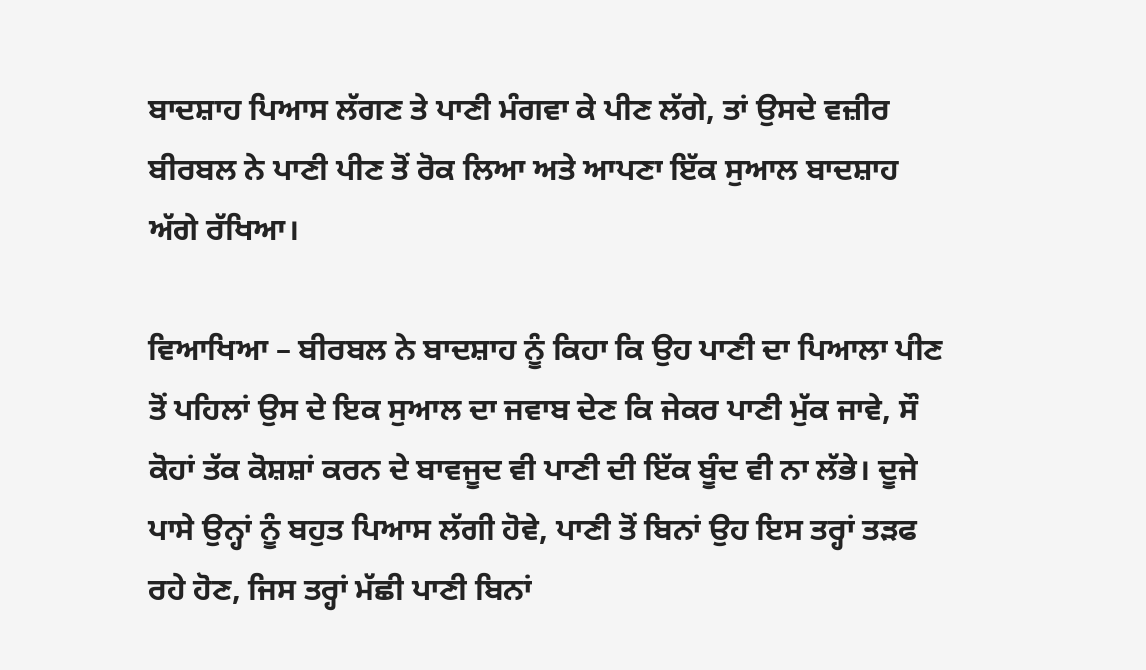ਬਾਦਸ਼ਾਹ ਪਿਆਸ ਲੱਗਣ ਤੇ ਪਾਣੀ ਮੰਗਵਾ ਕੇ ਪੀਣ ਲੱਗੇ, ਤਾਂ ਉਸਦੇ ਵਜ਼ੀਰ ਬੀਰਬਲ ਨੇ ਪਾਣੀ ਪੀਣ ਤੋਂ ਰੋਕ ਲਿਆ ਅਤੇ ਆਪਣਾ ਇੱਕ ਸੁਆਲ ਬਾਦਸ਼ਾਹ ਅੱਗੇ ਰੱਖਿਆ।

ਵਿਆਖਿਆ – ਬੀਰਬਲ ਨੇ ਬਾਦਸ਼ਾਹ ਨੂੰ ਕਿਹਾ ਕਿ ਉਹ ਪਾਣੀ ਦਾ ਪਿਆਲਾ ਪੀਣ ਤੋਂ ਪਹਿਲਾਂ ਉਸ ਦੇ ਇਕ ਸੁਆਲ ਦਾ ਜਵਾਬ ਦੇਣ ਕਿ ਜੇਕਰ ਪਾਣੀ ਮੁੱਕ ਜਾਵੇ, ਸੌ ਕੋਹਾਂ ਤੱਕ ਕੋਸ਼ਸ਼ਾਂ ਕਰਨ ਦੇ ਬਾਵਜੂਦ ਵੀ ਪਾਣੀ ਦੀ ਇੱਕ ਬੂੰਦ ਵੀ ਨਾ ਲੱਭੇ। ਦੂਜੇ ਪਾਸੇ ਉਨ੍ਹਾਂ ਨੂੰ ਬਹੁਤ ਪਿਆਸ ਲੱਗੀ ਹੋਵੇ, ਪਾਣੀ ਤੋਂ ਬਿਨਾਂ ਉਹ ਇਸ ਤਰ੍ਹਾਂ ਤੜਫ ਰਹੇ ਹੋਣ, ਜਿਸ ਤਰ੍ਹਾਂ ਮੱਛੀ ਪਾਣੀ ਬਿਨਾਂ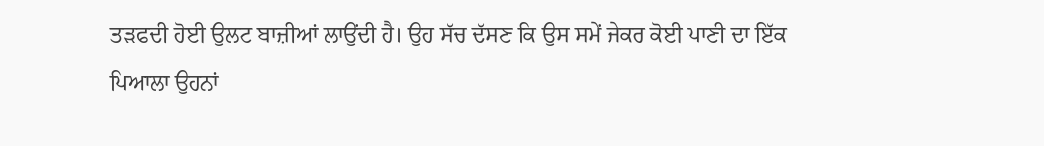ਤੜਫਦੀ ਹੋਈ ਉਲਟ ਬਾਜ਼ੀਆਂ ਲਾਉਂਦੀ ਹੈ। ਉਹ ਸੱਚ ਦੱਸਣ ਕਿ ਉਸ ਸਮੇਂ ਜੇਕਰ ਕੋਈ ਪਾਣੀ ਦਾ ਇੱਕ ਪਿਆਲਾ ਉਹਨਾਂ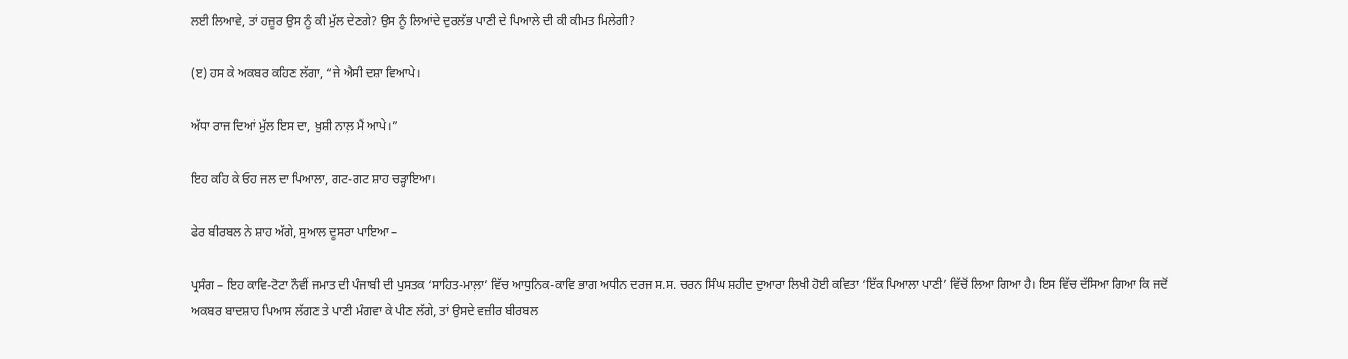ਲਈ ਲਿਆਵੇ, ਤਾਂ ਹਜ਼ੂਰ ਉਸ ਨੂੰ ਕੀ ਮੁੱਲ ਦੇਣਗੇ? ਉਸ ਨੂੰ ਲਿਆਂਦੇ ਦੁਰਲੱਭ ਪਾਣੀ ਦੇ ਪਿਆਲੇ ਦੀ ਕੀ ਕੀਮਤ ਮਿਲੇਗੀ?

(ੲ) ਹਸ ਕੇ ਅਕਬਰ ਕਹਿਣ ਲੱਗਾ, “ਜੇ ਐਸੀ ਦਸ਼ਾ ਵਿਆਪੇ।

ਅੱਧਾ ਰਾਜ ਦਿਆਂ ਮੁੱਲ ਇਸ ਦਾ, ਖ਼ੁਸ਼ੀ ਨਾਲ਼ ਮੈਂ ਆਪੇ।”

ਇਹ ਕਹਿ ਕੇ ਓਹ ਜਲ ਦਾ ਪਿਆਲਾ, ਗਟ-ਗਟ ਸ਼ਾਹ ਚੜ੍ਹਾਇਆ।

ਫੇਰ ਬੀਰਬਲ ਨੇ ਸ਼ਾਹ ਅੱਗੇ, ਸੁਆਲ ਦੂਸਰਾ ਪਾਇਆ –

ਪ੍ਰਸੰਗ – ਇਹ ਕਾਵਿ-ਟੋਟਾ ਨੌਵੀਂ ਜਮਾਤ ਦੀ ਪੰਜਾਬੀ ਦੀ ਪੁਸਤਕ ‘ਸਾਹਿਤ-ਮਾਲ਼ਾ’ ਵਿੱਚ ਆਧੁਨਿਕ-ਕਾਵਿ ਭਾਗ ਅਧੀਨ ਦਰਜ ਸ.ਸ. ਚਰਨ ਸਿੰਘ ਸ਼ਹੀਦ ਦੁਆਰਾ ਲਿਖੀ ਹੋਈ ਕਵਿਤਾ ‘ਇੱਕ ਪਿਆਲਾ ਪਾਣੀ’ ਵਿੱਚੋਂ ਲਿਆ ਗਿਆ ਹੈ। ਇਸ ਵਿੱਚ ਦੱਸਿਆ ਗਿਆ ਕਿ ਜਦੋਂ ਅਕਬਰ ਬਾਦਸ਼ਾਹ ਪਿਆਸ ਲੱਗਣ ਤੇ ਪਾਣੀ ਮੰਗਵਾ ਕੇ ਪੀਣ ਲੱਗੇ, ਤਾਂ ਉਸਦੇ ਵਜ਼ੀਰ ਬੀਰਬਲ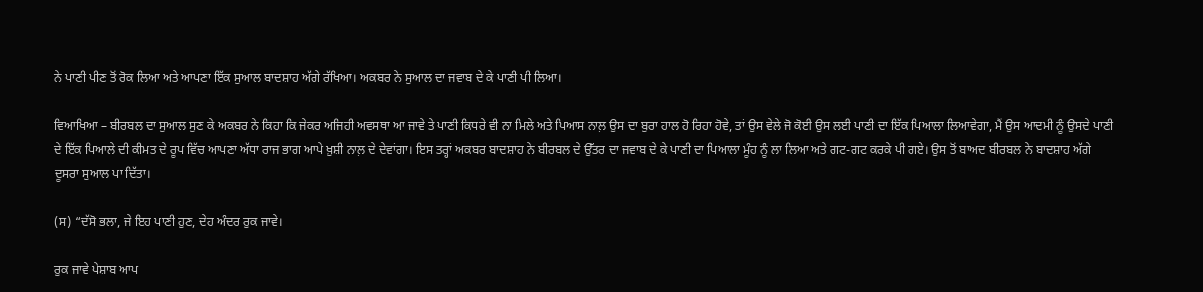ਨੇ ਪਾਣੀ ਪੀਣ ਤੋਂ ਰੋਕ ਲਿਆ ਅਤੇ ਆਪਣਾ ਇੱਕ ਸੁਆਲ ਬਾਦਸ਼ਾਹ ਅੱਗੇ ਰੱਖਿਆ। ਅਕਬਰ ਨੇ ਸੁਆਲ ਦਾ ਜਵਾਬ ਦੇ ਕੇ ਪਾਣੀ ਪੀ ਲਿਆ।

ਵਿਆਖਿਆ – ਬੀਰਬਲ ਦਾ ਸੁਆਲ ਸੁਣ ਕੇ ਅਕਬਰ ਨੇ ਕਿਹਾ ਕਿ ਜੇਕਰ ਅਜਿਹੀ ਅਵਸਥਾ ਆ ਜਾਵੇ ਤੇ ਪਾਣੀ ਕਿਧਰੇ ਵੀ ਨਾ ਮਿਲੇ ਅਤੇ ਪਿਆਸ ਨਾਲ਼ ਉਸ ਦਾ ਬੁਰਾ ਹਾਲ ਹੋ ਰਿਹਾ ਹੋਵੇ, ਤਾਂ ਉਸ ਵੇਲੇ ਜੋ ਕੋਈ ਉਸ ਲਈ ਪਾਣੀ ਦਾ ਇੱਕ ਪਿਆਲਾ ਲਿਆਵੇਗਾ, ਮੈਂ ਉਸ ਆਦਮੀ ਨੂੰ ਉਸਦੇ ਪਾਣੀ ਦੇ ਇੱਕ ਪਿਆਲੇ ਦੀ ਕੀਮਤ ਦੇ ਰੂਪ ਵਿੱਚ ਆਪਣਾ ਅੱਧਾ ਰਾਜ ਭਾਗ ਆਪੇ ਖ਼ੁਸ਼ੀ ਨਾਲ਼ ਦੇ ਦੇਵਾਂਗਾ। ਇਸ ਤਰ੍ਹਾਂ ਅਕਬਰ ਬਾਦਸ਼ਾਹ ਨੇ ਬੀਰਬਲ ਦੇ ਉੱਤਰ ਦਾ ਜਵਾਬ ਦੇ ਕੇ ਪਾਣੀ ਦਾ ਪਿਆਲਾ ਮੂੰਹ ਨੂੰ ਲਾ ਲਿਆ ਅਤੇ ਗਟ-ਗਟ ਕਰਕੇ ਪੀ ਗਏ। ਉਸ ਤੋਂ ਬਾਅਦ ਬੀਰਬਲ ਨੇ ਬਾਦਸ਼ਾਹ ਅੱਗੇ ਦੂਸਰਾ ਸੁਆਲ ਪਾ ਦਿੱਤਾ।

(ਸ) “ਦੱਸੋ ਭਲਾ, ਜੇ ਇਹ ਪਾਣੀ ਹੁਣ, ਦੇਹ ਅੰਦਰ ਰੁਕ ਜਾਵੇ।

ਰੁਕ ਜਾਵੇ ਪੇਸ਼ਾਬ ਆਪ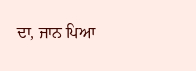ਦਾ, ਜਾਨ ਪਿਆ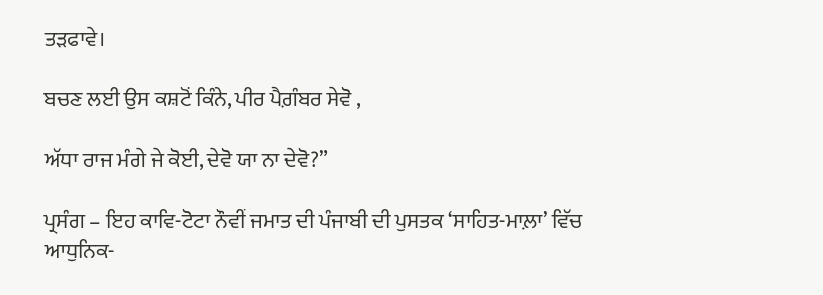ਤੜਫਾਵੇ।

ਬਚਣ ਲਈ ਉਸ ਕਸ਼ਟੋਂ ਕਿੰਨੇ, ਪੀਰ ਪੈਗ਼ੰਬਰ ਸੇਵੋ ,

ਅੱਧਾ ਰਾਜ ਮੰਗੇ ਜੇ ਕੋਈ, ਦੇਵੋ ਯਾ ਨਾ ਦੇਵੋ?”

ਪ੍ਰਸੰਗ – ਇਹ ਕਾਵਿ-ਟੋਟਾ ਨੌਵੀਂ ਜਮਾਤ ਦੀ ਪੰਜਾਬੀ ਦੀ ਪੁਸਤਕ ‘ਸਾਹਿਤ-ਮਾਲ਼ਾ’ ਵਿੱਚ ਆਧੁਨਿਕ-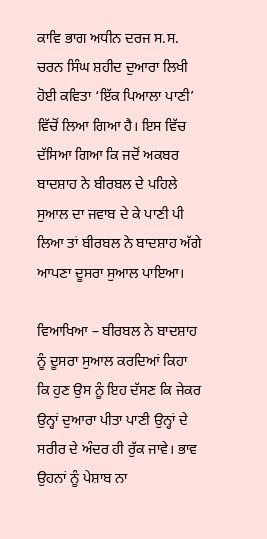ਕਾਵਿ ਭਾਗ ਅਧੀਨ ਦਰਜ ਸ.ਸ. ਚਰਨ ਸਿੰਘ ਸ਼ਹੀਦ ਦੁਆਰਾ ਲਿਖੀ ਹੋਈ ਕਵਿਤਾ ‘ਇੱਕ ਪਿਆਲਾ ਪਾਣੀ’ ਵਿੱਚੋਂ ਲਿਆ ਗਿਆ ਹੈ। ਇਸ ਵਿੱਚ ਦੱਸਿਆ ਗਿਆ ਕਿ ਜਦੋਂ ਅਕਬਰ ਬਾਦਸ਼ਾਹ ਨੇ ਬੀਰਬਲ ਦੇ ਪਹਿਲੇ ਸੁਆਲ ਦਾ ਜਵਾਬ ਦੇ ਕੇ ਪਾਣੀ ਪੀ ਲਿਆ ਤਾਂ ਬੀਰਬਲ ਨੇ ਬਾਦਸ਼ਾਹ ਅੱਗੇ ਆਪਣਾ ਦੂਸਰਾ ਸੁਆਲ ਪਾਇਆ।

ਵਿਆਖਿਆ – ਬੀਰਬਲ ਨੇ ਬਾਦਸ਼ਾਹ ਨੂੰ ਦੂਸਰਾ ਸੁਆਲ ਕਰਦਿਆਂ ਕਿਹਾ ਕਿ ਹੁਣ ਉਸ ਨੂੰ ਇਹ ਦੱਸਣ ਕਿ ਜੇਕਰ ਉਨ੍ਹਾਂ ਦੁਆਰਾ ਪੀਤਾ ਪਾਣੀ ਉਨ੍ਹਾਂ ਦੇ ਸਰੀਰ ਦੇ ਅੰਦਰ ਹੀ ਰੁੱਕ ਜਾਵੇ। ਭਾਵ ਉਹਨਾਂ ਨੂੰ ਪੇਸ਼ਾਬ ਨਾ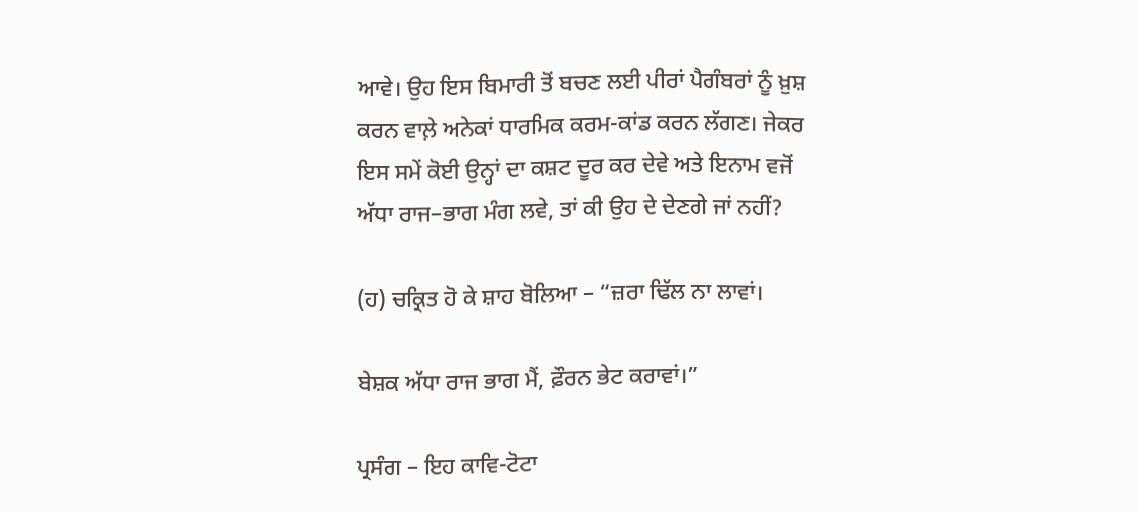ਆਵੇ। ਉਹ ਇਸ ਬਿਮਾਰੀ ਤੋਂ ਬਚਣ ਲਈ ਪੀਰਾਂ ਪੈਗੰਬਰਾਂ ਨੂੰ ਖ਼ੁਸ਼ ਕਰਨ ਵਾਲ਼ੇ ਅਨੇਕਾਂ ਧਾਰਮਿਕ ਕਰਮ-ਕਾਂਡ ਕਰਨ ਲੱਗਣ। ਜੇਕਰ ਇਸ ਸਮੇਂ ਕੋਈ ਉਨ੍ਹਾਂ ਦਾ ਕਸ਼ਟ ਦੂਰ ਕਰ ਦੇਵੇ ਅਤੇ ਇਨਾਮ ਵਜੋਂ ਅੱਧਾ ਰਾਜ–ਭਾਗ ਮੰਗ ਲਵੇ, ਤਾਂ ਕੀ ਉਹ ਦੇ ਦੇਣਗੇ ਜਾਂ ਨਹੀਂ?

(ਹ) ਚਕ੍ਰਿਤ ਹੋ ਕੇ ਸ਼ਾਹ ਬੋਲਿਆ – “ਜ਼ਰਾ ਢਿੱਲ ਨਾ ਲਾਵਾਂ।

ਬੇਸ਼ਕ ਅੱਧਾ ਰਾਜ ਭਾਗ ਮੈਂ, ਫ਼ੌਰਨ ਭੇਟ ਕਰਾਵਾਂ।”

ਪ੍ਰਸੰਗ – ਇਹ ਕਾਵਿ-ਟੋਟਾ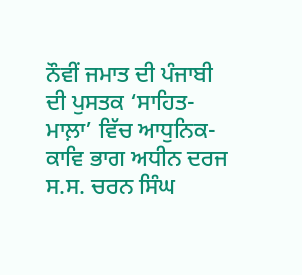ਨੌਵੀਂ ਜਮਾਤ ਦੀ ਪੰਜਾਬੀ ਦੀ ਪੁਸਤਕ ‘ਸਾਹਿਤ-ਮਾਲ਼ਾ’ ਵਿੱਚ ਆਧੁਨਿਕ-ਕਾਵਿ ਭਾਗ ਅਧੀਨ ਦਰਜ ਸ.ਸ. ਚਰਨ ਸਿੰਘ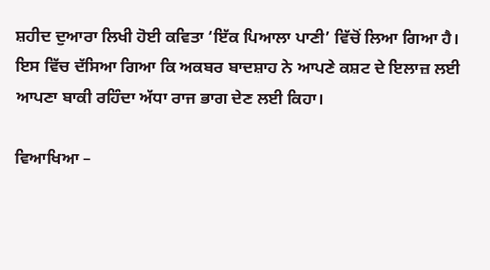ਸ਼ਹੀਦ ਦੁਆਰਾ ਲਿਖੀ ਹੋਈ ਕਵਿਤਾ ‘ਇੱਕ ਪਿਆਲਾ ਪਾਣੀ’ ਵਿੱਚੋਂ ਲਿਆ ਗਿਆ ਹੈ। ਇਸ ਵਿੱਚ ਦੱਸਿਆ ਗਿਆ ਕਿ ਅਕਬਰ ਬਾਦਸ਼ਾਹ ਨੇ ਆਪਣੇ ਕਸ਼ਟ ਦੇ ਇਲਾਜ਼ ਲਈ ਆਪਣਾ ਬਾਕੀ ਰਹਿੰਦਾ ਅੱਧਾ ਰਾਜ ਭਾਗ ਦੇਣ ਲਈ ਕਿਹਾ।

ਵਿਆਖਿਆ –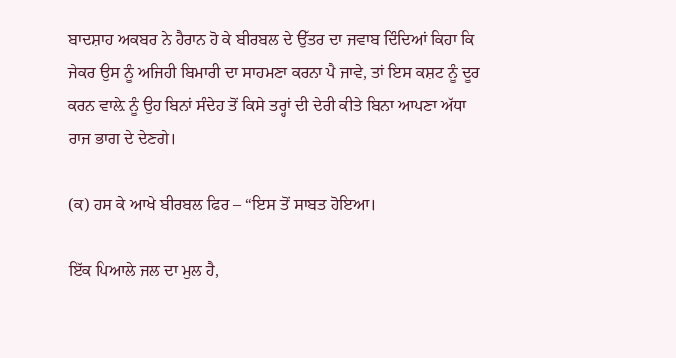ਬਾਦਸ਼ਾਹ ਅਕਬਰ ਨੇ ਹੈਰਾਨ ਹੋ ਕੇ ਬੀਰਬਲ ਦੇ ਉੱਤਰ ਦਾ ਜਵਾਬ ਦਿੰਦਿਆਂ ਕਿਹਾ ਕਿ ਜੇਕਰ ਉਸ ਨੂੰ ਅਜਿਹੀ ਬਿਮਾਰੀ ਦਾ ਸਾਹਮਣਾ ਕਰਨਾ ਪੈ ਜਾਵੇ, ਤਾਂ ਇਸ ਕਸ਼ਟ ਨੂੰ ਦੂਰ ਕਰਨ ਵਾਲ਼ੇ ਨੂੰ ਉਹ ਬਿਨਾਂ ਸੰਦੇਹ ਤੋਂ ਕਿਸੇ ਤਰ੍ਹਾਂ ਦੀ ਦੇਰੀ ਕੀਤੇ ਬਿਨਾ ਆਪਣਾ ਅੱਧਾ ਰਾਜ ਭਾਗ ਦੇ ਦੇਣਗੇ।

(ਕ) ਹਸ ਕੇ ਆਖੇ ਬੀਰਬਲ ਫਿਰ – “ਇਸ ਤੋਂ ਸਾਬਤ ਹੋਇਆ।

ਇੱਕ ਪਿਆਲੇ ਜਲ ਦਾ ਮੁਲ ਹੈ,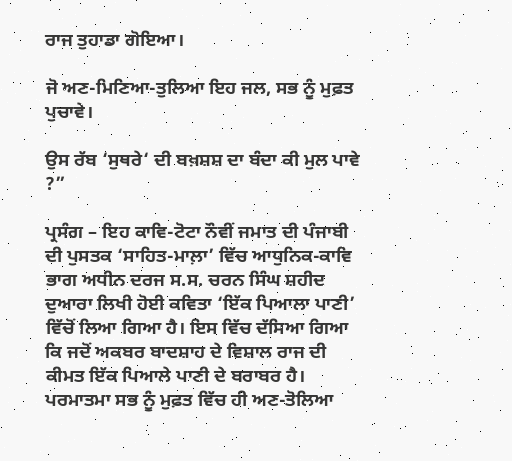ਰਾਜ ਤੁਹਾਡਾ ਗੋਇਆ।

ਜੋ ਅਣ-ਮਿਣਿਆ-ਤੁਲਿਆ ਇਹ ਜਲ, ਸਭ ਨੂੰ ਮੁਫ਼ਤ ਪੁਚਾਵੇ।

ਉਸ ਰੱਬ ‘ਸੁਥਰੇ‘ ਦੀ ਬਖ਼ਸ਼ਸ਼ ਦਾ ਬੰਦਾ ਕੀ ਮੁਲ ਪਾਵੇ ?”

ਪ੍ਰਸੰਗ – ਇਹ ਕਾਵਿ-ਟੋਟਾ ਨੌਵੀਂ ਜਮਾਤ ਦੀ ਪੰਜਾਬੀ ਦੀ ਪੁਸਤਕ ‘ਸਾਹਿਤ-ਮਾਲ਼ਾ’ ਵਿੱਚ ਆਧੁਨਿਕ-ਕਾਵਿ ਭਾਗ ਅਧੀਨ ਦਰਜ ਸ.ਸ. ਚਰਨ ਸਿੰਘ ਸ਼ਹੀਦ ਦੁਆਰਾ ਲਿਖੀ ਹੋਈ ਕਵਿਤਾ ‘ਇੱਕ ਪਿਆਲਾ ਪਾਣੀ’ ਵਿੱਚੋਂ ਲਿਆ ਗਿਆ ਹੈ। ਇਸ ਵਿੱਚ ਦੱਸਿਆ ਗਿਆ ਕਿ ਜਦੋਂ ਅਕਬਰ ਬਾਦਸ਼ਾਹ ਦੇ ਵਿਸ਼ਾਲ ਰਾਜ ਦੀ ਕੀਮਤ ਇੱਕ ਪਿਆਲੇ ਪਾਣੀ ਦੇ ਬਰਾਬਰ ਹੈ। ਪਰਮਾਤਮਾ ਸਭ ਨੂੰ ਮੁਫ਼ਤ ਵਿੱਚ ਹੀ ਅਣ-ਤੋਲਿਆ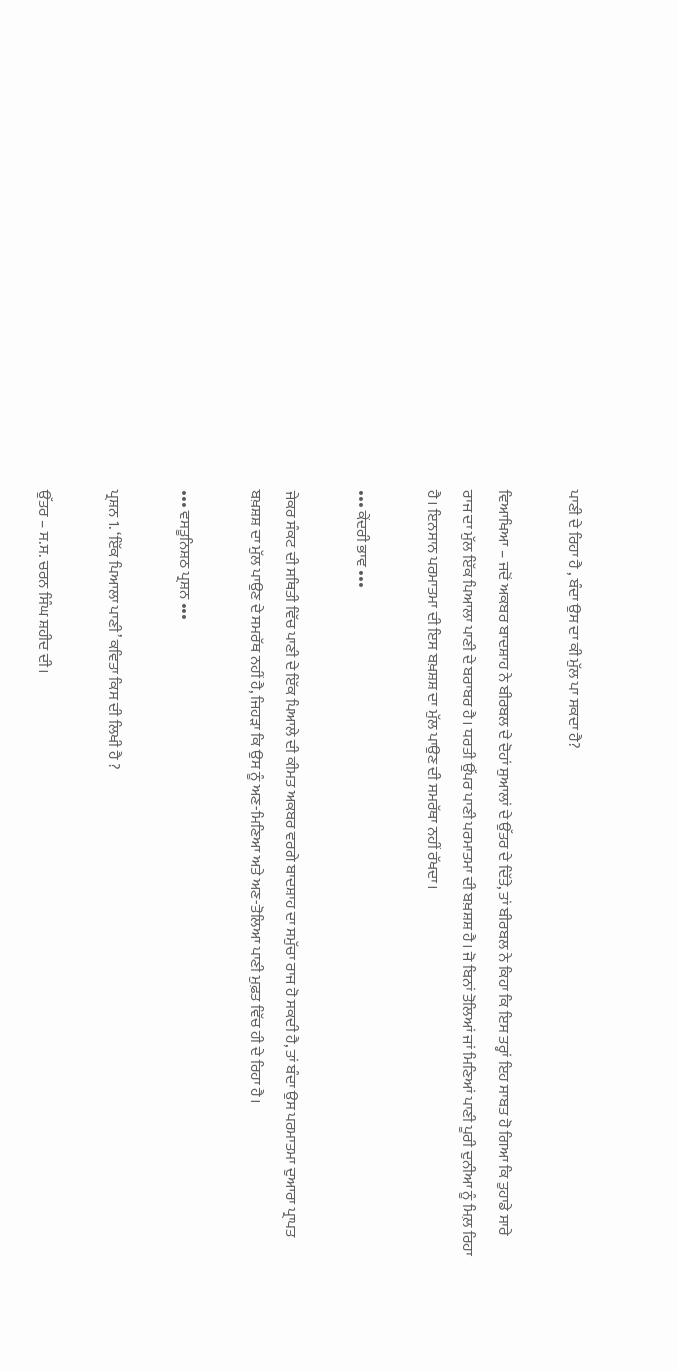ਪਾਣੀ ਦੇ ਰਿਹਾ ਹੈ , ਬੰਦਾ ਉਸ ਦਾ ਕੀ ਮੁੱਲ ਪਾ ਸਕਦਾ ਹੈ?

ਵਿਆਖਿਆ – ਜਦੋਂ ਅਕਬਰ ਬਾਦਸ਼ਾਹ ਨੇ ਬੀਰਬਲ ਦੇ ਦੋਹਾਂ ਸੁਆਲਾਂ ਦੇ ਉੱਤਰ ਦੇ ਦਿੱਤੇ, ਤਾਂ ਬੀਰਬਲ ਨੇ ਕਿਹਾ ਕਿ ਇਸ ਤਰ੍ਹਾਂ ਇਹ ਸਾਬਤ ਹੋ ਗਿਆ ਕਿ ਤੁਹਾਡੇ ਸਾਰੇ ਰਾਜ ਦਾ ਮੁੱਲ ਇੱਕ ਪਿਆਲਾ ਪਾਣੀ ਦੇ ਬਰਾਬਰ ਹੈ। ਧਰਤੀ ਉੱਪਰ ਪਾਣੀ ਪਰਮਾਤਮਾ ਦੀ ਬਖ਼ਸ਼ਸ਼ ਹੈ। ਜੋ ਬਿਨਾਂ ਤੋਲਿਆਂ ਜਾਂ ਮਿਣਿਆਂ ਪਾਣੀ ਪੂਰੀ ਦੁਨੀਆ ਨੂੰ ਮਿਲ਼ ਰਿਹਾ ਹੈ। ਇਨਸਾਨ ਪਰਮਾਤਮਾ ਦੀ ਇਸ ਬਖ਼ਸ਼ਸ਼ ਦਾ ਮੁੱਲ ਪਾਉਣ ਦੀ ਸਮਰੱਥਾ ਨਹੀਂ ਰੱਖਦਾ।

••• ਕੇਂਦਰੀ ਭਾਵ •••

ਜੇਕਰ ਸੰਕਟ ਦੀ ਸਥਿਤੀ ਵਿੱਚ ਪਾਣੀ ਦੇ ਇੱਕ ਪਿਆਲੇ ਦੀ ਕੀਮਤ ਅਕਬਰ ਵਰਗੇ ਬਾਦਸ਼ਾਹ ਦਾ ਸਮੁੱਚਾ ਰਾਜ ਹੋ ਸਕਦੀ ਹੈ, ਤਾਂ ਬੰਦਾ ਉਸ ਪਰਮਾਤਮਾ ਦੁਆਰਾ ਪ੍ਰਾਪਤ ਬਖ਼ਸ਼ਸ਼ ਦਾ ਮੁੱਲ ਪਾਉਣ ਦੇ ਸਮਰੱਥ ਨਹੀਂ ਹੈ, ਜਿਹੜਾ ਕਿ ਉਸ ਨੂੰ ਅਣ-ਮਿਣਿਆ ਅਤੇ ਅਣ-ਤੋਲਿਆ ਪਾਣੀ ਮੁਫ਼ਤ ਵਿੱਚ ਹੀ ਦੇ ਰਿਹਾ ਹੈ।

••• ਵਸਤੂਨਿਸ਼ਠ ਪ੍ਰਸ਼ਨ •••

ਪ੍ਰਸ਼ਨ 1. ‘ਇੱਕ ਪਿਆਲਾ ਪਾਣੀ’ ਕਵਿਤਾ ਕਿਸ ਦੀ ਲਿਖੀ ਹੈ ?

ਉੱਤਰ – ਸ.ਸ. ਚਰਨ ਸਿੰਘ ਸ਼ਹੀਦ ਦੀ।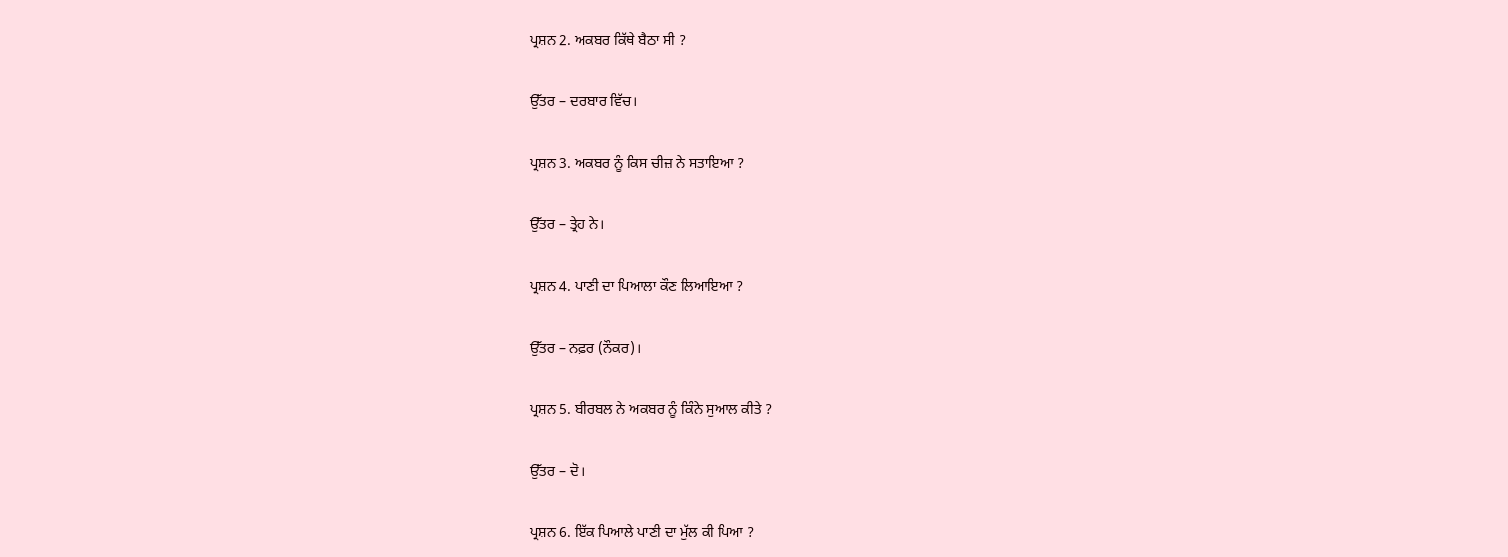ਪ੍ਰਸ਼ਨ 2. ਅਕਬਰ ਕਿੱਥੇ ਬੈਠਾ ਸੀ ?

ਉੱਤਰ – ਦਰਬਾਰ ਵਿੱਚ।

ਪ੍ਰਸ਼ਨ 3. ਅਕਬਰ ਨੂੰ ਕਿਸ ਚੀਜ਼ ਨੇ ਸਤਾਇਆ ?

ਉੱਤਰ – ਤ੍ਰੇਹ ਨੇ।

ਪ੍ਰਸ਼ਨ 4. ਪਾਣੀ ਦਾ ਪਿਆਲਾ ਕੌਣ ਲਿਆਇਆ ?

ਉੱਤਰ – ਨਫ਼ਰ (ਨੌਕਰ)।

ਪ੍ਰਸ਼ਨ 5. ਬੀਰਬਲ ਨੇ ਅਕਬਰ ਨੂੰ ਕਿੰਨੇ ਸੁਆਲ ਕੀਤੇ ?

ਉੱਤਰ – ਦੋ।

ਪ੍ਰਸ਼ਨ 6. ਇੱਕ ਪਿਆਲੇ ਪਾਣੀ ਦਾ ਮੁੱਲ ਕੀ ਪਿਆ ?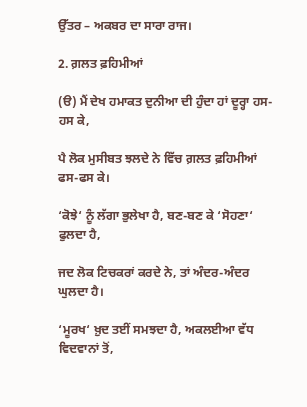ਉੱਤਰ – ਅਕਬਰ ਦਾ ਸਾਰਾ ਰਾਜ।

2. ਗ਼ਲਤ ਫ਼ਹਿਮੀਆਂ

(ੳ) ਮੈਂ ਦੇਖ ਹਮਾਕਤ ਦੁਨੀਆ ਦੀ ਹੁੰਦਾ ਹਾਂ ਦੂਰ੍ਹਾ ਹਸ-ਹਸ ਕੇ,

ਪੈ ਲੋਕ ਮੁਸੀਬਤ ਝਲਦੇ ਨੇ ਵਿੱਚ ਗ਼ਲਤ ਫ਼ਹਿਮੀਆਂ ਫਸ-ਫਸ ਕੇ।

‘ਕੋਝੇ‘ ਨੂੰ ਲੱਗਾ ਭੁਲੇਖਾ ਹੈ, ਬਣ-ਬਣ ਕੇ ‘ਸੋਹਣਾ‘ ਫੁਲਦਾ ਹੈ,

ਜਦ ਲੋਕ ਟਿਚਕਰਾਂ ਕਰਦੇ ਨੇ, ਤਾਂ ਅੰਦਰ-ਅੰਦਰ ਘੁਲਦਾ ਹੈ।

‘ਮੂਰਖ‘ ਖ਼ੁਦ ਤਈਂ ਸਮਝਦਾ ਹੈ, ਅਕਲਈਆ ਵੱਧ ਵਿਦਵਾਨਾਂ ਤੋਂ,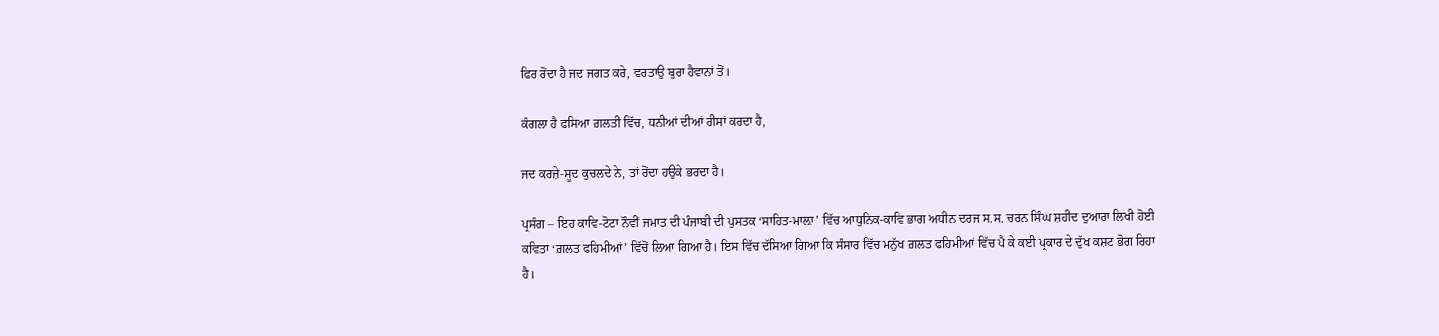ਫਿਰ ਰੋਂਦਾ ਹੈ ਜਦ ਜਗਤ ਕਰੇ, ਵਰਤਾਉ ਬੁਰਾ ਹੈਵਾਨਾਂ ਤੋਂ।

ਕੰਗਲਾ ਹੈ ਫਸਿਆ ਗ਼ਲਤੀ ਵਿੱਚ, ਧਨੀਆਂ ਦੀਆਂ ਰੀਸਾਂ ਕਰਦਾ ਹੈ,

ਜਦ ਕਰਜ਼ੇ-ਸੂਦ ਕੁਚਲਦੇ ਨੇ, ਤਾਂ ਰੋਂਦਾ ਹਉਕੇ ਭਰਦਾ ਹੈ।

ਪ੍ਰਸੰਗ – ਇਹ ਕਾਵਿ-ਟੋਟਾ ਨੌਵੀਂ ਜਮਾਤ ਦੀ ਪੰਜਾਬੀ ਦੀ ਪੁਸਤਕ ‘ਸਾਹਿਤ-ਮਾਲ਼ਾ’ ਵਿੱਚ ਆਧੁਨਿਕ-ਕਾਵਿ ਭਾਗ ਅਧੀਨ ਦਰਜ ਸ.ਸ. ਚਰਨ ਸਿੰਘ ਸ਼ਹੀਦ ਦੁਆਰਾ ਲਿਖੀ ਹੋਈ ਕਵਿਤਾ ‘ਗ਼ਲਤ ਫਹਿਮੀਆਂ’ ਵਿੱਚੋਂ ਲਿਆ ਗਿਆ ਹੈ। ਇਸ ਵਿੱਚ ਦੱਸਿਆ ਗਿਆ ਕਿ ਸੰਸਾਰ ਵਿੱਚ ਮਨੁੱਖ ਗ਼ਲਤ ਫਹਿਮੀਆਂ ਵਿੱਚ ਪੈ ਕੇ ਕਈ ਪ੍ਰਕਾਰ ਦੇ ਦੁੱਖ ਕਸ਼ਟ ਭੋਗ ਰਿਹਾ ਹੈ।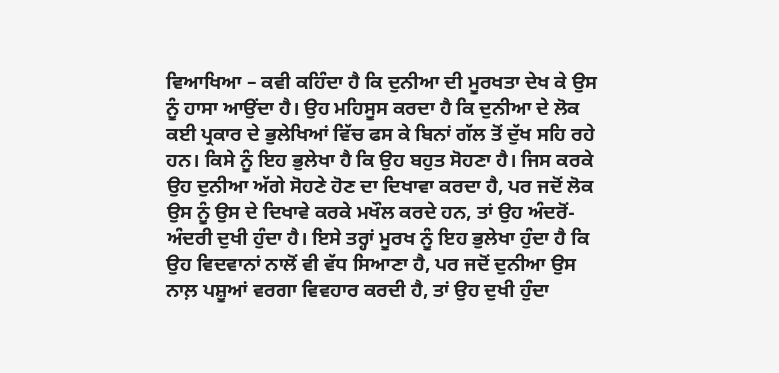ਵਿਆਖਿਆ – ਕਵੀ ਕਹਿੰਦਾ ਹੈ ਕਿ ਦੁਨੀਆ ਦੀ ਮੂਰਖਤਾ ਦੇਖ ਕੇ ਉਸ ਨੂੰ ਹਾਸਾ ਆਉਂਦਾ ਹੈ। ਉਹ ਮਹਿਸੂਸ ਕਰਦਾ ਹੈ ਕਿ ਦੁਨੀਆ ਦੇ ਲੋਕ ਕਈ ਪ੍ਰਕਾਰ ਦੇ ਭੁਲੇਖਿਆਂ ਵਿੱਚ ਫਸ ਕੇ ਬਿਨਾਂ ਗੱਲ ਤੋਂ ਦੁੱਖ ਸਹਿ ਰਹੇ ਹਨ। ਕਿਸੇ ਨੂੰ ਇਹ ਭੁਲੇਖਾ ਹੈ ਕਿ ਉਹ ਬਹੁਤ ਸੋਹਣਾ ਹੈ। ਜਿਸ ਕਰਕੇ ਉਹ ਦੁਨੀਆ ਅੱਗੇ ਸੋਹਣੇ ਹੋਣ ਦਾ ਦਿਖਾਵਾ ਕਰਦਾ ਹੈ, ਪਰ ਜਦੋਂ ਲੋਕ ਉਸ ਨੂੰ ਉਸ ਦੇ ਦਿਖਾਵੇ ਕਰਕੇ ਮਖੌਲ ਕਰਦੇ ਹਨ, ਤਾਂ ਉਹ ਅੰਦਰੋਂ-ਅੰਦਰੀ ਦੁਖੀ ਹੁੰਦਾ ਹੈ। ਇਸੇ ਤਰ੍ਹਾਂ ਮੂਰਖ ਨੂੰ ਇਹ ਭੁਲੇਖਾ ਹੁੰਦਾ ਹੈ ਕਿ ਉਹ ਵਿਦਵਾਨਾਂ ਨਾਲੋਂ ਵੀ ਵੱਧ ਸਿਆਣਾ ਹੈ, ਪਰ ਜਦੋਂ ਦੁਨੀਆ ਉਸ ਨਾਲ਼ ਪਸ਼ੂਆਂ ਵਰਗਾ ਵਿਵਹਾਰ ਕਰਦੀ ਹੈ, ਤਾਂ ਉਹ ਦੁਖੀ ਹੁੰਦਾ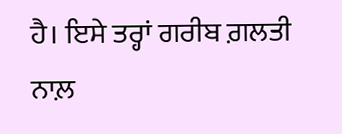ਹੈ। ਇਸੇ ਤਰ੍ਹਾਂ ਗਰੀਬ ਗ਼ਲਤੀ ਨਾਲ਼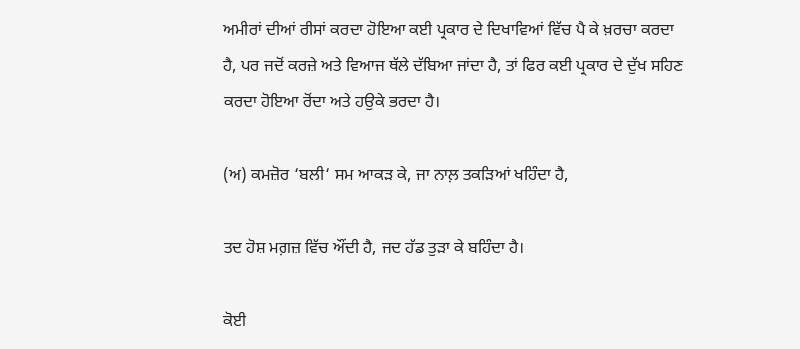ਅਮੀਰਾਂ ਦੀਆਂ ਰੀਸਾਂ ਕਰਦਾ ਹੋਇਆ ਕਈ ਪ੍ਰਕਾਰ ਦੇ ਦਿਖਾਵਿਆਂ ਵਿੱਚ ਪੈ ਕੇ ਖ਼ਰਚਾ ਕਰਦਾ ਹੈ, ਪਰ ਜਦੋਂ ਕਰਜ਼ੇ ਅਤੇ ਵਿਆਜ ਥੱਲੇ ਦੱਬਿਆ ਜਾਂਦਾ ਹੈ, ਤਾਂ ਫਿਰ ਕਈ ਪ੍ਰਕਾਰ ਦੇ ਦੁੱਖ ਸਹਿਣ ਕਰਦਾ ਹੋਇਆ ਰੋਂਦਾ ਅਤੇ ਹਉਕੇ ਭਰਦਾ ਹੈ।

(ਅ) ਕਮਜ਼ੋਰ ‘ਬਲੀ‘ ਸਮ ਆਕੜ ਕੇ, ਜਾ ਨਾਲ਼ ਤਕੜਿਆਂ ਖਹਿੰਦਾ ਹੈ,

ਤਦ ਹੋਸ਼ ਮਗ਼ਜ਼ ਵਿੱਚ ਔਂਦੀ ਹੈ, ਜਦ ਹੱਡ ਤੁੜਾ ਕੇ ਬਹਿੰਦਾ ਹੈ।

ਕੋਈ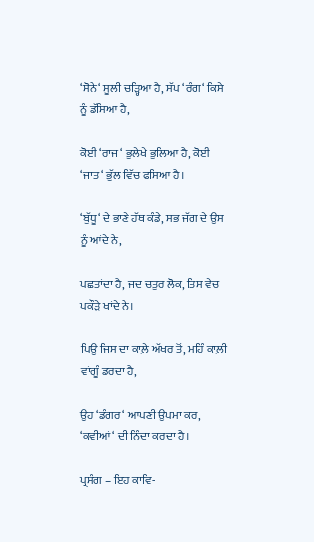‘ਸੋਨੇ‘ ਸੂਲੀ ਚੜ੍ਹਿਆ ਹੈ, ਸੱਪ ‘ਰੰਗ‘ ਕਿਸੇ ਨੂੰ ਡੱਸਿਆ ਹੈ,

ਕੋਈ ‘ਰਾਜ‘ ਭੁਲੇਖੇ ਭੁਲਿਆ ਹੈ, ਕੋਈ ‘ਜਾਤ‘ ਭੁੱਲ ਵਿੱਚ ਫਸਿਆ ਹੈ।

‘ਬੁੱਧੂ‘ ਦੇ ਭਾਣੇ ਹੱਥ ਕੰਡੇ, ਸਭ ਜੱਗ ਦੇ ਉਸ ਨੂੰ ਆਂਦੇ ਨੇ,

ਪਛਤਾਂਦਾ ਹੈ, ਜਦ ਚਤੁਰ ਲੋਕ, ਤਿਸ ਵੇਚ ਪਕੌੜੇ ਖਾਂਦੇ ਨੇ।

ਪਿਉ ਜਿਸ ਦਾ ਕਾਲ਼ੇ ਅੱਖਰ ਤੋਂ, ਮਹਿੰ ਕਾਲ਼ੀ ਵਾਂਗੂੰ ਡਰਦਾ ਹੈ,

ਉਹ ‘ਡੰਗਰ‘ ਆਪਣੀ ਉਪਮਾ ਕਰ, ‘ਕਵੀਆਂ‘ ਦੀ ਨਿੰਦਾ ਕਰਦਾ ਹੈ।

ਪ੍ਰਸੰਗ – ਇਹ ਕਾਵਿ-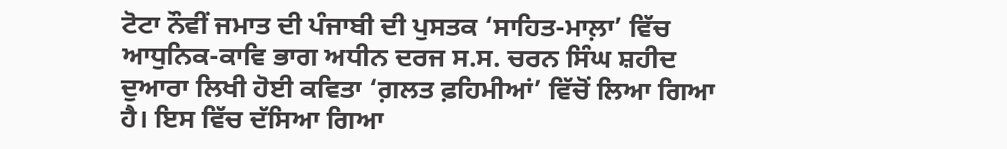ਟੋਟਾ ਨੌਵੀਂ ਜਮਾਤ ਦੀ ਪੰਜਾਬੀ ਦੀ ਪੁਸਤਕ ‘ਸਾਹਿਤ-ਮਾਲ਼ਾ’ ਵਿੱਚ ਆਧੁਨਿਕ-ਕਾਵਿ ਭਾਗ ਅਧੀਨ ਦਰਜ ਸ.ਸ. ਚਰਨ ਸਿੰਘ ਸ਼ਹੀਦ ਦੁਆਰਾ ਲਿਖੀ ਹੋਈ ਕਵਿਤਾ ‘ਗ਼ਲਤ ਫ਼ਹਿਮੀਆਂ’ ਵਿੱਚੋਂ ਲਿਆ ਗਿਆ ਹੈ। ਇਸ ਵਿੱਚ ਦੱਸਿਆ ਗਿਆ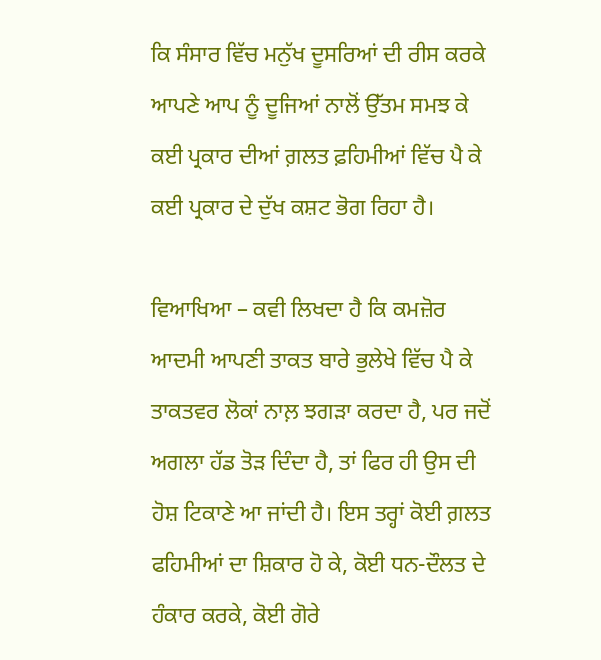ਕਿ ਸੰਸਾਰ ਵਿੱਚ ਮਨੁੱਖ ਦੂਸਰਿਆਂ ਦੀ ਰੀਸ ਕਰਕੇ ਆਪਣੇ ਆਪ ਨੂੰ ਦੂਜਿਆਂ ਨਾਲੋਂ ਉੱਤਮ ਸਮਝ ਕੇ ਕਈ ਪ੍ਰਕਾਰ ਦੀਆਂ ਗ਼ਲਤ ਫ਼ਹਿਮੀਆਂ ਵਿੱਚ ਪੈ ਕੇ ਕਈ ਪ੍ਰਕਾਰ ਦੇ ਦੁੱਖ ਕਸ਼ਟ ਭੋਗ ਰਿਹਾ ਹੈ।

ਵਿਆਖਿਆ – ਕਵੀ ਲਿਖਦਾ ਹੈ ਕਿ ਕਮਜ਼ੋਰ ਆਦਮੀ ਆਪਣੀ ਤਾਕਤ ਬਾਰੇ ਭੁਲੇਖੇ ਵਿੱਚ ਪੈ ਕੇ ਤਾਕਤਵਰ ਲੋਕਾਂ ਨਾਲ਼ ਝਗੜਾ ਕਰਦਾ ਹੈ, ਪਰ ਜਦੋਂ ਅਗਲਾ ਹੱਡ ਤੋੜ ਦਿੰਦਾ ਹੈ, ਤਾਂ ਫਿਰ ਹੀ ਉਸ ਦੀ ਹੋਸ਼ ਟਿਕਾਣੇ ਆ ਜਾਂਦੀ ਹੈ। ਇਸ ਤਰ੍ਹਾਂ ਕੋਈ ਗ਼ਲਤ ਫਹਿਮੀਆਂ ਦਾ ਸ਼ਿਕਾਰ ਹੋ ਕੇ, ਕੋਈ ਧਨ-ਦੌਲਤ ਦੇ ਹੰਕਾਰ ਕਰਕੇ, ਕੋਈ ਗੋਰੇ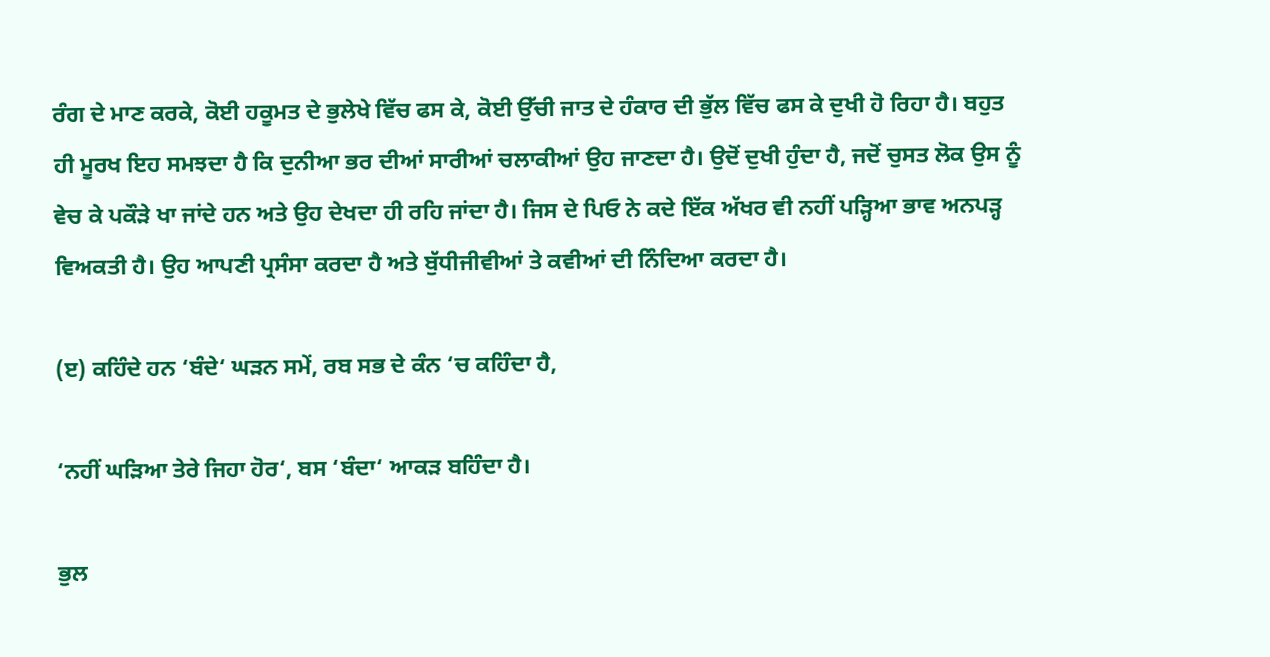ਰੰਗ ਦੇ ਮਾਣ ਕਰਕੇ, ਕੋਈ ਹਕੂਮਤ ਦੇ ਭੁਲੇਖੇ ਵਿੱਚ ਫਸ ਕੇ, ਕੋਈ ਉੱਚੀ ਜਾਤ ਦੇ ਹੰਕਾਰ ਦੀ ਭੁੱਲ ਵਿੱਚ ਫਸ ਕੇ ਦੁਖੀ ਹੋ ਰਿਹਾ ਹੈ। ਬਹੁਤ ਹੀ ਮੂਰਖ ਇਹ ਸਮਝਦਾ ਹੈ ਕਿ ਦੁਨੀਆ ਭਰ ਦੀਆਂ ਸਾਰੀਆਂ ਚਲਾਕੀਆਂ ਉਹ ਜਾਣਦਾ ਹੈ। ਉਦੋਂ ਦੁਖੀ ਹੁੰਦਾ ਹੈ, ਜਦੋਂ ਚੁਸਤ ਲੋਕ ਉਸ ਨੂੰ ਵੇਚ ਕੇ ਪਕੌੜੇ ਖਾ ਜਾਂਦੇ ਹਨ ਅਤੇ ਉਹ ਦੇਖਦਾ ਹੀ ਰਹਿ ਜਾਂਦਾ ਹੈ। ਜਿਸ ਦੇ ਪਿਓ ਨੇ ਕਦੇ ਇੱਕ ਅੱਖਰ ਵੀ ਨਹੀਂ ਪੜ੍ਹਿਆ ਭਾਵ ਅਨਪੜ੍ਹ ਵਿਅਕਤੀ ਹੈ। ਉਹ ਆਪਣੀ ਪ੍ਰਸੰਸਾ ਕਰਦਾ ਹੈ ਅਤੇ ਬੁੱਧੀਜੀਵੀਆਂ ਤੇ ਕਵੀਆਂ ਦੀ ਨਿੰਦਿਆ ਕਰਦਾ ਹੈ।

(ੲ) ਕਹਿੰਦੇ ਹਨ ‘ਬੰਦੇ‘ ਘੜਨ ਸਮੇਂ, ਰਬ ਸਭ ਦੇ ਕੰਨ ‘ਚ ਕਹਿੰਦਾ ਹੈ,

‘ਨਹੀਂ ਘੜਿਆ ਤੇਰੇ ਜਿਹਾ ਹੋਰ‘, ਬਸ ‘ਬੰਦਾ‘ ਆਕੜ ਬਹਿੰਦਾ ਹੈ।

ਭੁਲ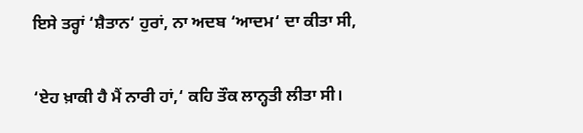ਇਸੇ ਤਰ੍ਹਾਂ ‘ਸ਼ੈਤਾਨ‘ ਹੁਰਾਂ, ਨਾ ਅਦਬ ‘ਆਦਮ‘ ਦਾ ਕੀਤਾ ਸੀ,

‘ਏਹ ਖ਼ਾਕੀ ਹੈ ਮੈਂ ਨਾਰੀ ਹਾਂ,‘ ਕਹਿ ਤੌਕ ਲਾਨ੍ਹਤੀ ਲੀਤਾ ਸੀ।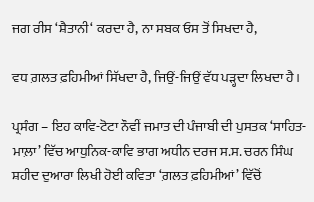ਜਗ ਰੀਸ ‘ਸ਼ੈਤਾਨੀ‘ ਕਰਦਾ ਹੈ, ਨਾ ਸਬਕ ਓਸ ਤੋਂ ਸਿਖਦਾ ਹੈ,

ਵਧ ਗ਼ਲਤ ਫ਼ਹਿਮੀਆਂ ਸਿੱਖਦਾ ਹੈ, ਜਿਉਂ-ਜਿਉਂ ਵੱਧ ਪੜ੍ਹਦਾ ਲਿਖਦਾ ਹੈ।

ਪ੍ਰਸੰਗ – ਇਹ ਕਾਵਿ-ਟੋਟਾ ਨੌਵੀਂ ਜਮਾਤ ਦੀ ਪੰਜਾਬੀ ਦੀ ਪੁਸਤਕ ‘ਸਾਹਿਤ-ਮਾਲ਼ਾ’ ਵਿੱਚ ਆਧੁਨਿਕ-ਕਾਵਿ ਭਾਗ ਅਧੀਨ ਦਰਜ ਸ.ਸ. ਚਰਨ ਸਿੰਘ ਸ਼ਹੀਦ ਦੁਆਰਾ ਲਿਖੀ ਹੋਈ ਕਵਿਤਾ ‘ਗ਼ਲਤ ਫ਼ਹਿਮੀਆਂ’ ਵਿੱਚੋਂ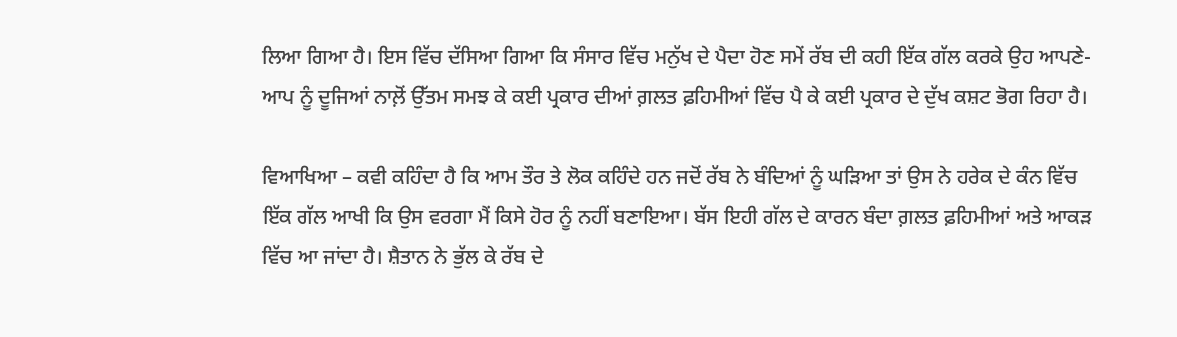ਲਿਆ ਗਿਆ ਹੈ। ਇਸ ਵਿੱਚ ਦੱਸਿਆ ਗਿਆ ਕਿ ਸੰਸਾਰ ਵਿੱਚ ਮਨੁੱਖ ਦੇ ਪੈਦਾ ਹੋਣ ਸਮੇਂ ਰੱਬ ਦੀ ਕਹੀ ਇੱਕ ਗੱਲ ਕਰਕੇ ਉਹ ਆਪਣੇ-ਆਪ ਨੂੰ ਦੂਜਿਆਂ ਨਾਲ਼ੋਂ ਉੱਤਮ ਸਮਝ ਕੇ ਕਈ ਪ੍ਰਕਾਰ ਦੀਆਂ ਗ਼ਲਤ ਫ਼ਹਿਮੀਆਂ ਵਿੱਚ ਪੈ ਕੇ ਕਈ ਪ੍ਰਕਾਰ ਦੇ ਦੁੱਖ ਕਸ਼ਟ ਭੋਗ ਰਿਹਾ ਹੈ।

ਵਿਆਖਿਆ – ਕਵੀ ਕਹਿੰਦਾ ਹੈ ਕਿ ਆਮ ਤੌਰ ਤੇ ਲੋਕ ਕਹਿੰਦੇ ਹਨ ਜਦੋਂ ਰੱਬ ਨੇ ਬੰਦਿਆਂ ਨੂੰ ਘੜਿਆ ਤਾਂ ਉਸ ਨੇ ਹਰੇਕ ਦੇ ਕੰਨ ਵਿੱਚ ਇੱਕ ਗੱਲ ਆਖੀ ਕਿ ਉਸ ਵਰਗਾ ਮੈਂ ਕਿਸੇ ਹੋਰ ਨੂੰ ਨਹੀਂ ਬਣਾਇਆ। ਬੱਸ ਇਹੀ ਗੱਲ ਦੇ ਕਾਰਨ ਬੰਦਾ ਗ਼ਲਤ ਫ਼ਹਿਮੀਆਂ ਅਤੇ ਆਕੜ ਵਿੱਚ ਆ ਜਾਂਦਾ ਹੈ। ਸ਼ੈਤਾਨ ਨੇ ਭੁੱਲ ਕੇ ਰੱਬ ਦੇ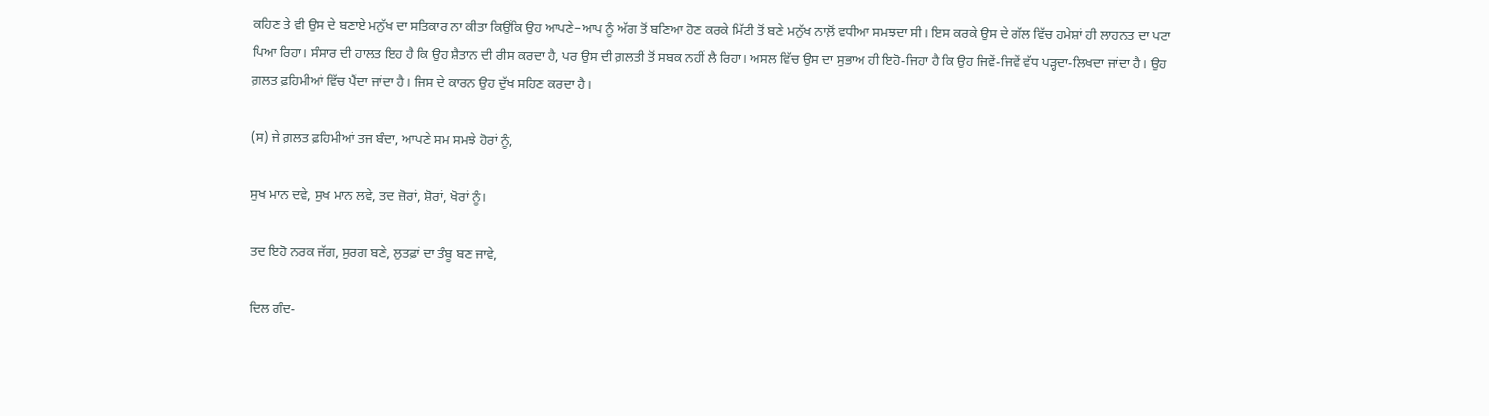ਕਹਿਣ ਤੇ ਵੀ ਉਸ ਦੇ ਬਣਾਏ ਮਨੁੱਖ ਦਾ ਸਤਿਕਾਰ ਨਾ ਕੀਤਾ ਕਿਉਂਕਿ ਉਹ ਆਪਣੇ–ਆਪ ਨੂੰ ਅੱਗ ਤੋਂ ਬਣਿਆ ਹੋਣ ਕਰਕੇ ਮਿੱਟੀ ਤੋਂ ਬਣੇ ਮਨੁੱਖ ਨਾਲ਼ੋਂ ਵਧੀਆ ਸਮਝਦਾ ਸੀ। ਇਸ ਕਰਕੇ ਉਸ ਦੇ ਗੱਲ ਵਿੱਚ ਹਮੇਸ਼ਾਂ ਹੀ ਲਾਹਨਤ ਦਾ ਪਟਾ ਪਿਆ ਰਿਹਾ। ਸੰਸਾਰ ਦੀ ਹਾਲਤ ਇਹ ਹੈ ਕਿ ਉਹ ਸ਼ੈਤਾਨ ਦੀ ਰੀਸ ਕਰਦਾ ਹੈ, ਪਰ ਉਸ ਦੀ ਗ਼ਲਤੀ ਤੋਂ ਸਬਕ ਨਹੀਂ ਲੈ ਰਿਹਾ। ਅਸਲ ਵਿੱਚ ਉਸ ਦਾ ਸੁਭਾਅ ਹੀ ਇਹੋ-ਜਿਹਾ ਹੈ ਕਿ ਉਹ ਜਿਵੇਂ-ਜਿਵੇਂ ਵੱਧ ਪੜ੍ਹਦਾ-ਲਿਖਦਾ ਜਾਂਦਾ ਹੈ। ਉਹ ਗ਼ਲਤ ਫ਼ਹਿਮੀਆਂ ਵਿੱਚ ਪੈਂਦਾ ਜਾਂਦਾ ਹੈ। ਜਿਸ ਦੇ ਕਾਰਨ ਉਹ ਦੁੱਖ ਸਹਿਣ ਕਰਦਾ ਹੈ।

(ਸ) ਜੇ ਗ਼ਲਤ ਫ਼ਹਿਮੀਆਂ ਤਜ ਬੰਦਾ, ਆਪਣੇ ਸਮ ਸਮਝੇ ਹੋਰਾਂ ਨੂੰ,

ਸੁਖ ਮਾਨ ਦਵੇ, ਸੁਖ ਮਾਨ ਲਵੇ, ਤਦ ਜ਼ੋਰਾਂ, ਸ਼ੋਰਾਂ, ਖੋਰਾਂ ਨੂੰ।

ਤਦ ਇਹੋ ਨਰਕ ਜੱਗ, ਸੁਰਗ ਬਣੇ, ਲੁਤਫ਼ਾਂ ਦਾ ਤੰਬੂ ਬਣ ਜਾਵੇ,

ਦਿਲ ਗੰਦ-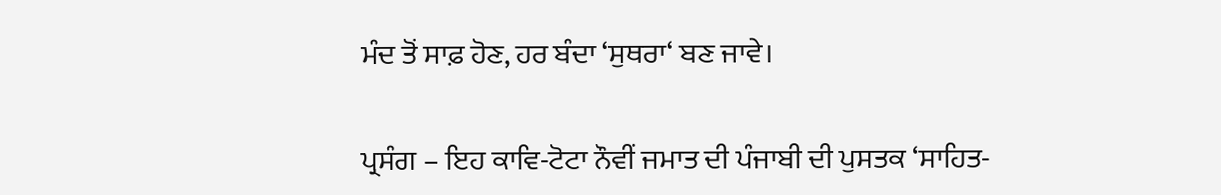ਮੰਦ ਤੋਂ ਸਾਫ਼ ਹੋਣ, ਹਰ ਬੰਦਾ ‘ਸੁਥਰਾ‘ ਬਣ ਜਾਵੇ।

ਪ੍ਰਸੰਗ – ਇਹ ਕਾਵਿ-ਟੋਟਾ ਨੌਵੀਂ ਜਮਾਤ ਦੀ ਪੰਜਾਬੀ ਦੀ ਪੁਸਤਕ ‘ਸਾਹਿਤ-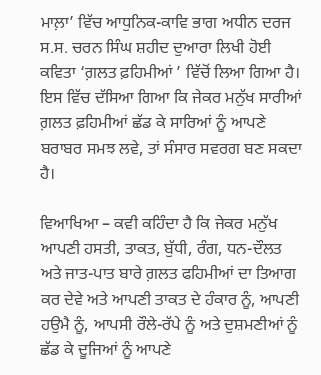ਮਾਲ਼ਾ’ ਵਿੱਚ ਆਧੁਨਿਕ-ਕਾਵਿ ਭਾਗ ਅਧੀਨ ਦਰਜ ਸ.ਸ. ਚਰਨ ਸਿੰਘ ਸ਼ਹੀਦ ਦੁਆਰਾ ਲਿਖੀ ਹੋਈ ਕਵਿਤਾ ‘ਗ਼ਲਤ ਫ਼ਹਿਮੀਆਂ ’ ਵਿੱਚੋਂ ਲਿਆ ਗਿਆ ਹੈ। ਇਸ ਵਿੱਚ ਦੱਸਿਆ ਗਿਆ ਕਿ ਜੇਕਰ ਮਨੁੱਖ ਸਾਰੀਆਂ ਗ਼ਲਤ ਫ਼ਹਿਮੀਆਂ ਛੱਡ ਕੇ ਸਾਰਿਆਂ ਨੂੰ ਆਪਣੇ ਬਰਾਬਰ ਸਮਝ ਲਵੇ, ਤਾਂ ਸੰਸਾਰ ਸਵਰਗ ਬਣ ਸਕਦਾ ਹੈ।

ਵਿਆਖਿਆ – ਕਵੀ ਕਹਿੰਦਾ ਹੈ ਕਿ ਜੇਕਰ ਮਨੁੱਖ ਆਪਣੀ ਹਸਤੀ, ਤਾਕਤ, ਬੁੱਧੀ, ਰੰਗ, ਧਨ-ਦੌਲਤ ਅਤੇ ਜਾਤ-ਪਾਤ ਬਾਰੇ ਗ਼ਲਤ ਫਹਿਮੀਆਂ ਦਾ ਤਿਆਗ ਕਰ ਦੇਵੇ ਅਤੇ ਆਪਣੀ ਤਾਕਤ ਦੇ ਹੰਕਾਰ ਨੂੰ, ਆਪਣੀ ਹਉਮੈ ਨੂੰ, ਆਪਸੀ ਰੌਲੇ-ਰੱਪੇ ਨੂੰ ਅਤੇ ਦੁਸ਼ਮਣੀਆਂ ਨੂੰ ਛੱਡ ਕੇ ਦੂਜਿਆਂ ਨੂੰ ਆਪਣੇ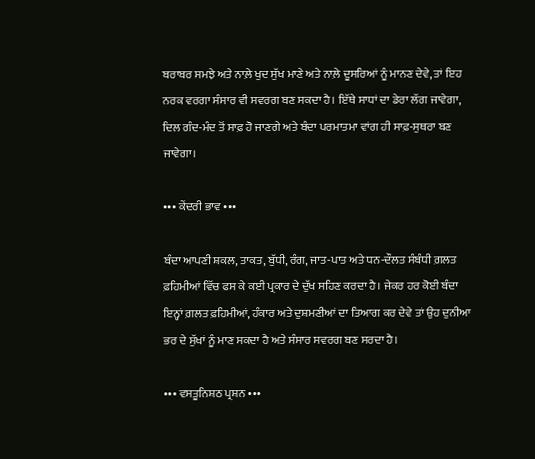ਬਰਾਬਰ ਸਮਝੇ ਅਤੇ ਨਾਲ਼ੇ ਖੁਦ ਸੁੱਖ ਮਾਣੇ ਅਤੇ ਨਾਲ਼ੇ ਦੂਸਰਿਆਂ ਨੂੰ ਮਾਨਣ ਦੇਵੇ, ਤਾਂ ਇਹ ਨਰਕ ਵਰਗਾ ਸੰਸਾਰ ਵੀ ਸਵਰਗ ਬਣ ਸਕਦਾ ਹੈ। ਇੱਥੇ ਸਾਧਾਂ ਦਾ ਡੇਰਾ ਲੱਗ ਜਾਵੇਗਾ, ਦਿਲ ਗੰਦ-ਮੰਦ ਤੋਂ ਸਾਫ਼ ਹੋ ਜਾਣਗੇ ਅਤੇ ਬੰਦਾ ਪਰਮਾਤਮਾ ਵਾਂਗ ਹੀ ਸਾਫ਼-ਸੁਥਰਾ ਬਣ ਜਾਵੇਗਾ।

••• ਕੇਂਦਰੀ ਭਾਵ •••

ਬੰਦਾ ਆਪਣੀ ਸ਼ਕਲ, ਤਾਕਤ, ਬੁੱਧੀ, ਰੰਗ, ਜਾਤ-ਪਾਤ ਅਤੇ ਧਨ-ਦੌਲਤ ਸੰਬੰਧੀ ਗ਼ਲਤ ਫ਼ਹਿਮੀਆਂ ਵਿੱਚ ਫਸ ਕੇ ਕਈ ਪ੍ਰਕਾਰ ਦੇ ਦੁੱਖ ਸਹਿਣ ਕਰਦਾ ਹੈ। ਜੇਕਰ ਹਰ ਕੋਈ ਬੰਦਾ ਇਨ੍ਹਾਂ ਗ਼ਲਤ ਫ਼ਹਿਮੀਆਂ, ਹੰਕਾਰ ਅਤੇ ਦੁਸ਼ਮਣੀਆਂ ਦਾ ਤਿਆਗ ਕਰ ਦੇਵੇ ਤਾਂ ਉਹ ਦੁਨੀਆ ਭਰ ਦੇ ਸੁੱਖਾਂ ਨੂੰ ਮਾਣ ਸਕਦਾ ਹੈ ਅਤੇ ਸੰਸਾਰ ਸਵਰਗ ਬਣ ਸਰਦਾ ਹੈ।

••• ਵਸਤੂਨਿਸ਼ਠ ਪ੍ਰਸ਼ਨ •••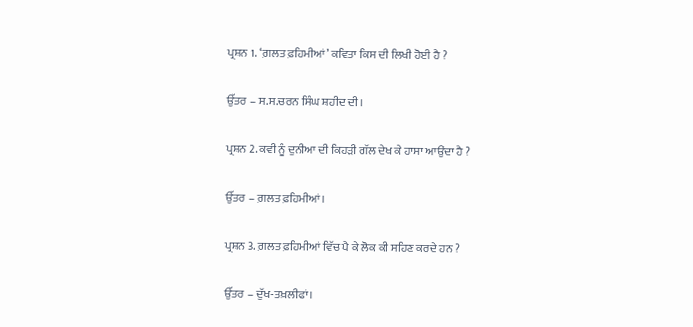ਪ੍ਰਸ਼ਨ 1. ‘ਗ਼ਲਤ ਫ਼ਹਿਮੀਆਂ’ ਕਵਿਤਾ ਕਿਸ ਦੀ ਲਿਖੀ ਹੋਈ ਹੈ ?

ਉੱਤਰ – ਸ.ਸ.ਚਰਨ ਸਿੰਘ ਸ਼ਹੀਦ ਦੀ।

ਪ੍ਰਸ਼ਨ 2. ਕਵੀ ਨੂੰ ਦੁਨੀਆ ਦੀ ਕਿਹੜੀ ਗੱਲ ਦੇਖ ਕੇ ਹਾਸਾ ਆਉਂਦਾ ਹੈ ?

ਉੱਤਰ – ਗ਼ਲਤ ਫ਼ਹਿਮੀਆਂ।

ਪ੍ਰਸ਼ਨ 3. ਗ਼ਲਤ ਫ਼ਹਿਮੀਆਂ ਵਿੱਚ ਪੈ ਕੇ ਲੋਕ ਕੀ ਸਹਿਣ ਕਰਦੇ ਹਨ ?

ਉੱਤਰ – ਦੁੱਖ-ਤਖ਼ਲੀਫਾਂ।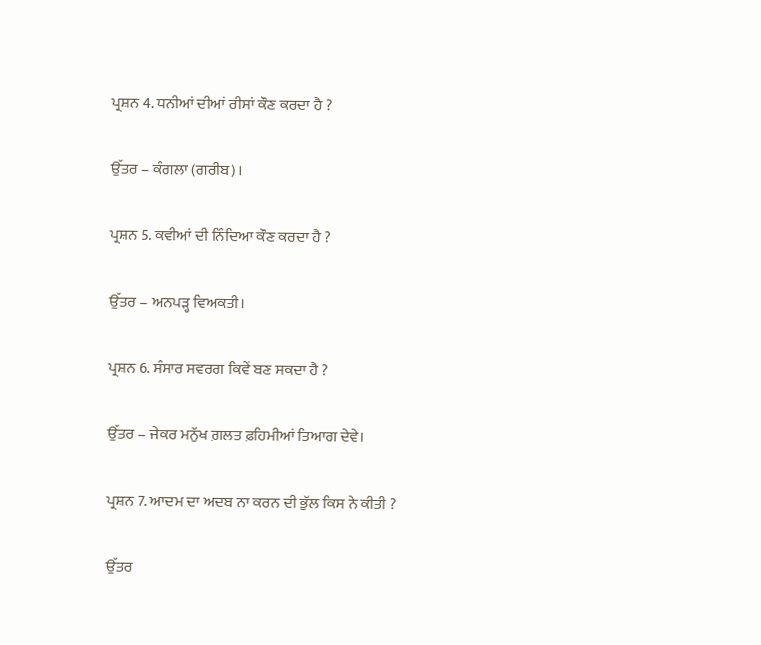ਪ੍ਰਸ਼ਨ 4. ਧਨੀਆਂ ਦੀਆਂ ਰੀਸਾਂ ਕੌਣ ਕਰਦਾ ਹੈ ?

ਉੱਤਰ – ਕੰਗਲਾ (ਗਰੀਬ)।

ਪ੍ਰਸ਼ਨ 5. ਕਵੀਆਂ ਦੀ ਨਿੰਦਿਆ ਕੌਣ ਕਰਦਾ ਹੈ ?

ਉੱਤਰ – ਅਨਪੜ੍ਹ ਵਿਅਕਤੀ।

ਪ੍ਰਸ਼ਨ 6. ਸੰਸਾਰ ਸਵਰਗ ਕਿਵੇਂ ਬਣ ਸਕਦਾ ਹੈ ?

ਉੱਤਰ – ਜੇਕਰ ਮਨੁੱਖ ਗ਼ਲਤ ਫ਼ਹਿਮੀਆਂ ਤਿਆਗ ਦੇਵੇ।

ਪ੍ਰਸ਼ਨ 7. ਆਦਮ ਦਾ ਅਦਬ ਨਾ ਕਰਨ ਦੀ ਭੁੱਲ ਕਿਸ ਨੇ ਕੀਤੀ ?

ਉੱਤਰ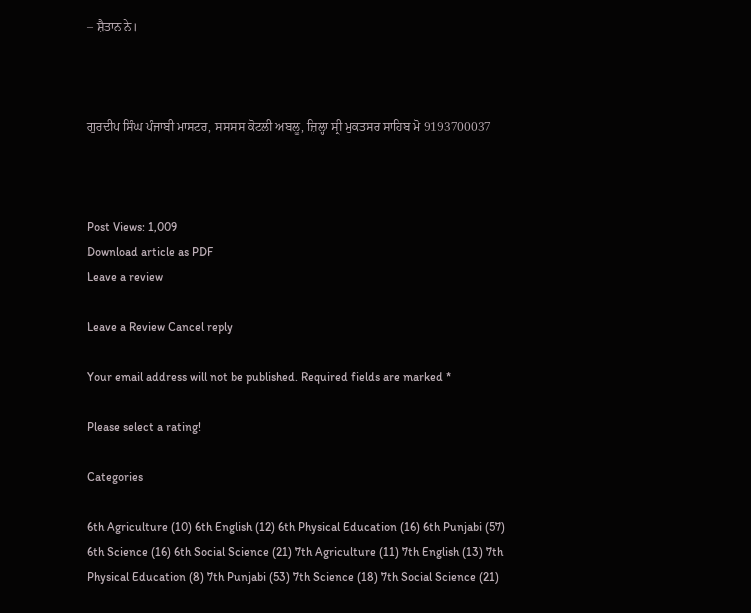– ਸ਼ੈਤਾਨ ਨੇ।



ਗੁਰਦੀਪ ਸਿੰਘ ਪੰਜਾਬੀ ਮਾਸਟਰ, ਸਸਸਸ ਕੋਟਲੀ ਅਬਲੂ, ਜ਼ਿਲ੍ਹਾ ਸ੍ਰੀ ਮੁਕਤਸਰ ਸਾਹਿਬ ਮੋ 9193700037



Post Views: 1,009
Download article as PDF
Leave a review

Leave a Review Cancel reply

Your email address will not be published. Required fields are marked *

Please select a rating!

Categories

6th Agriculture (10) 6th English (12) 6th Physical Education (16) 6th Punjabi (57) 6th Science (16) 6th Social Science (21) 7th Agriculture (11) 7th English (13) 7th Physical Education (8) 7th Punjabi (53) 7th Science (18) 7th Social Science (21)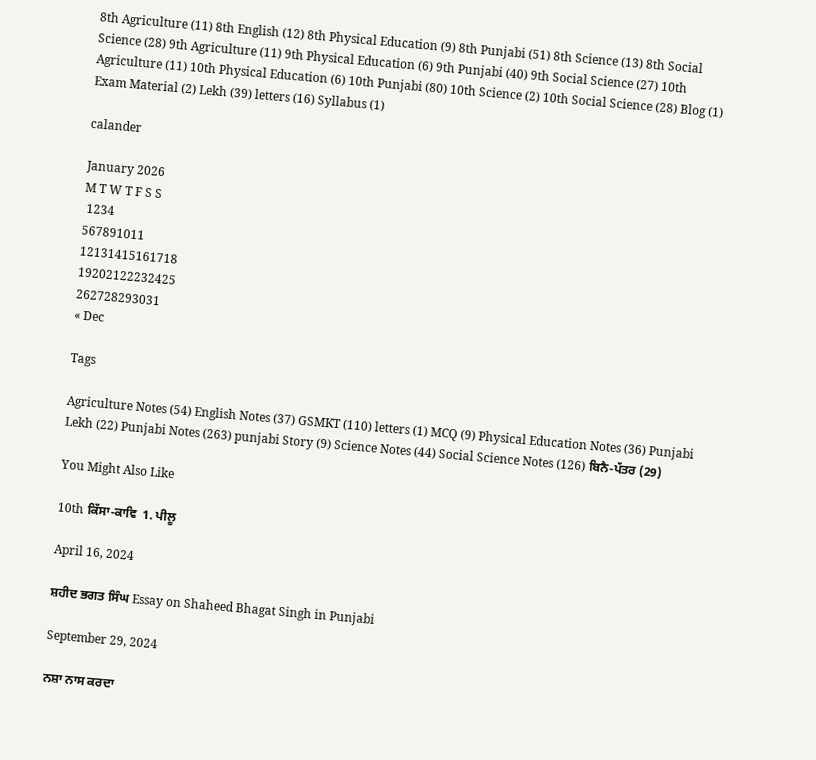8th Agriculture (11) 8th English (12) 8th Physical Education (9) 8th Punjabi (51) 8th Science (13) 8th Social Science (28) 9th Agriculture (11) 9th Physical Education (6) 9th Punjabi (40) 9th Social Science (27) 10th Agriculture (11) 10th Physical Education (6) 10th Punjabi (80) 10th Science (2) 10th Social Science (28) Blog (1) Exam Material (2) Lekh (39) letters (16) Syllabus (1)

calander

January 2026
M T W T F S S
 1234
567891011
12131415161718
19202122232425
262728293031
« Dec

Tags

Agriculture Notes (54) English Notes (37) GSMKT (110) letters (1) MCQ (9) Physical Education Notes (36) Punjabi Lekh (22) Punjabi Notes (263) punjabi Story (9) Science Notes (44) Social Science Notes (126) ਬਿਨੈ-ਪੱਤਰ (29)

You Might Also Like

10th ਕਿੱਸਾ-ਕਾਵਿ  1. ਪੀਲੂ

April 16, 2024

ਸ਼ਹੀਦ ਭਗਤ ਸਿੰਘ Essay on Shaheed Bhagat Singh in Punjabi

September 29, 2024

ਨਸ਼ਾ ਨਾਸ ਕਰਦਾ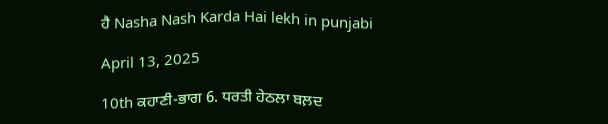ਹੈ Nasha Nash Karda Hai lekh in punjabi

April 13, 2025

10th ਕਹਾਣੀ-ਭਾਗ 6. ਧਰਤੀ ਹੇਠਲਾ ਬਲ਼ਦ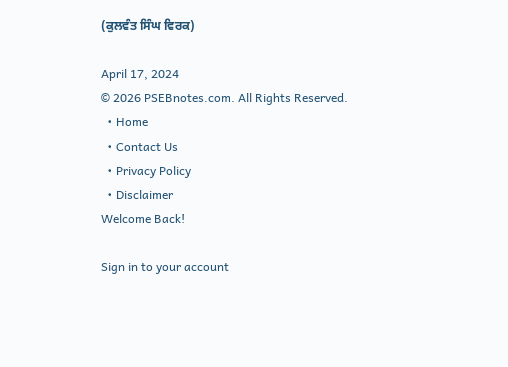(ਕੁਲਵੰਤ ਸਿੰਘ ਵਿਰਕ)

April 17, 2024
© 2026 PSEBnotes.com. All Rights Reserved.
  • Home
  • Contact Us
  • Privacy Policy
  • Disclaimer
Welcome Back!

Sign in to your account